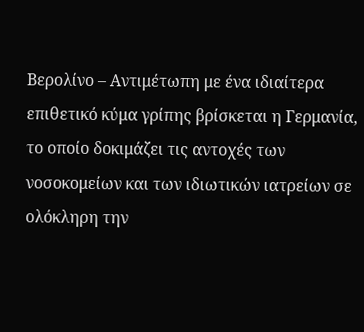Βερολίνο – Αντιμέτωπη με ένα ιδιαίτερα επιθετικό κύμα γρίπης βρίσκεται η Γερμανία, το οποίο δοκιμάζει τις αντοχές των νοσοκομείων και των ιδιωτικών ιατρείων σε ολόκληρη την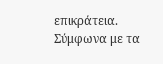επικράτεια. Σύμφωνα με τα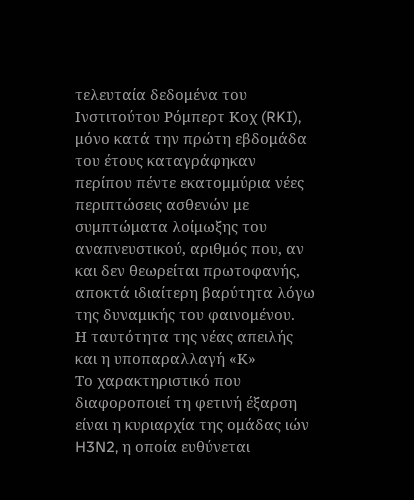τελευταία δεδομένα του Ινστιτούτου Ρόμπερτ Κοχ (RKI), μόνο κατά την πρώτη εβδομάδα του έτους καταγράφηκαν περίπου πέντε εκατομμύρια νέες περιπτώσεις ασθενών με συμπτώματα λοίμωξης του αναπνευστικού, αριθμός που, αν και δεν θεωρείται πρωτοφανής, αποκτά ιδιαίτερη βαρύτητα λόγω της δυναμικής του φαινομένου.
Η ταυτότητα της νέας απειλής και η υποπαραλλαγή «Κ»
Το χαρακτηριστικό που διαφοροποιεί τη φετινή έξαρση είναι η κυριαρχία της ομάδας ιών H3N2, η οποία ευθύνεται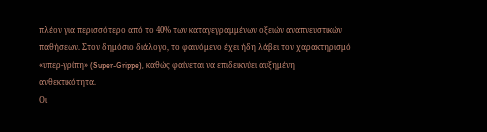πλέον για περισσότερο από το 40% των καταγεγραμμένων οξειών αναπνευστικών παθήσεων. Στον δημόσιο διάλογο, το φαινόμενο έχει ήδη λάβει τον χαρακτηρισμό «υπερ-γρίπη» (Super-Grippe), καθώς φαίνεται να επιδεικνύει αυξημένη ανθεκτικότητα.
Οι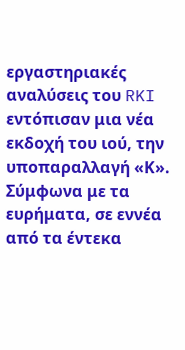εργαστηριακές αναλύσεις του RKI εντόπισαν μια νέα εκδοχή του ιού, την υποπαραλλαγή «Κ». Σύμφωνα με τα ευρήματα, σε εννέα από τα έντεκα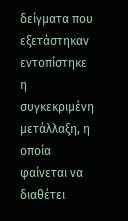δείγματα που εξετάστηκαν εντοπίστηκε η συγκεκριμένη μετάλλαξη, η οποία φαίνεται να διαθέτει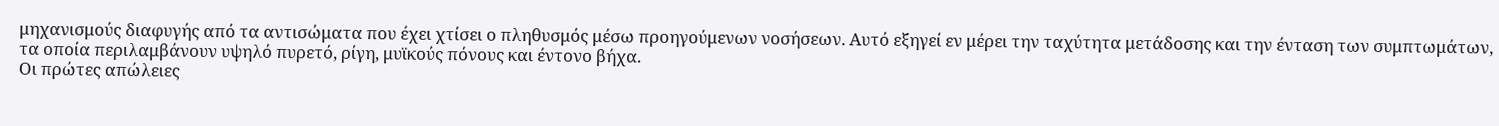μηχανισμούς διαφυγής από τα αντισώματα που έχει χτίσει ο πληθυσμός μέσω προηγούμενων νοσήσεων. Αυτό εξηγεί εν μέρει την ταχύτητα μετάδοσης και την ένταση των συμπτωμάτων, τα οποία περιλαμβάνουν υψηλό πυρετό, ρίγη, μυϊκούς πόνους και έντονο βήχα.
Οι πρώτες απώλειες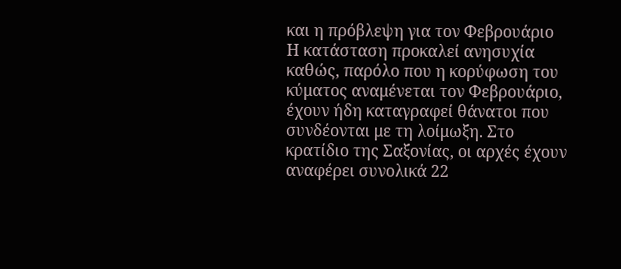και η πρόβλεψη για τον Φεβρουάριο
Η κατάσταση προκαλεί ανησυχία καθώς, παρόλο που η κορύφωση του κύματος αναμένεται τον Φεβρουάριο, έχουν ήδη καταγραφεί θάνατοι που συνδέονται με τη λοίμωξη. Στο κρατίδιο της Σαξονίας, οι αρχές έχουν αναφέρει συνολικά 22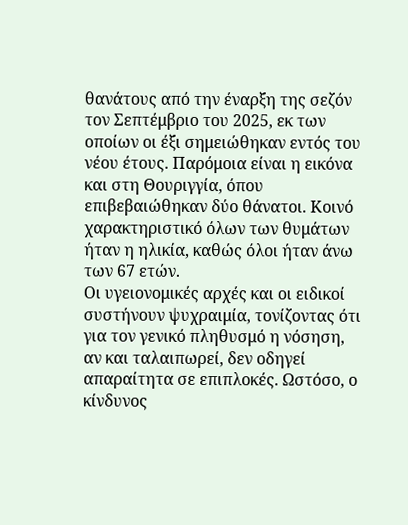θανάτους από την έναρξη της σεζόν τον Σεπτέμβριο του 2025, εκ των οποίων οι έξι σημειώθηκαν εντός του νέου έτους. Παρόμοια είναι η εικόνα και στη Θουριγγία, όπου επιβεβαιώθηκαν δύο θάνατοι. Κοινό χαρακτηριστικό όλων των θυμάτων ήταν η ηλικία, καθώς όλοι ήταν άνω των 67 ετών.
Οι υγειονομικές αρχές και οι ειδικοί συστήνουν ψυχραιμία, τονίζοντας ότι για τον γενικό πληθυσμό η νόσηση, αν και ταλαιπωρεί, δεν οδηγεί απαραίτητα σε επιπλοκές. Ωστόσο, ο κίνδυνος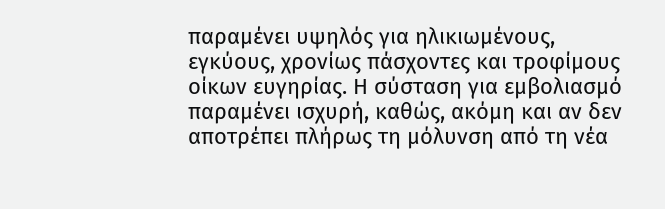παραμένει υψηλός για ηλικιωμένους, εγκύους, χρονίως πάσχοντες και τροφίμους οίκων ευγηρίας. Η σύσταση για εμβολιασμό παραμένει ισχυρή, καθώς, ακόμη και αν δεν αποτρέπει πλήρως τη μόλυνση από τη νέα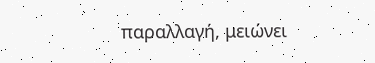παραλλαγή, μειώνει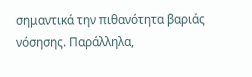σημαντικά την πιθανότητα βαριάς νόσησης. Παράλληλα,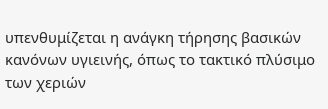υπενθυμίζεται η ανάγκη τήρησης βασικών κανόνων υγιεινής, όπως το τακτικό πλύσιμο των χεριών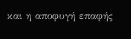και η αποφυγή επαφής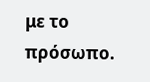με το πρόσωπο.